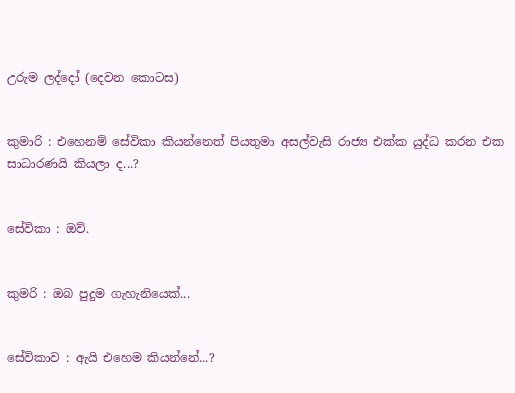උරුම ලද්දෝ (දෙවන කොටස)


කුමාරි : එහෙනම් සේවිකා කියන්නෙත් පියතුමා අසල්වැසි රාජ්‍ය එක්ක යුද්ධ කරන එක සාධාරණයි කියලා ද...?


සේවිකා : ඔව්.


කුමරි : ඔබ පුදුම ගැහැනියෙක්...


සේවිකාව : ඇයි එහෙම කියන්නේ...?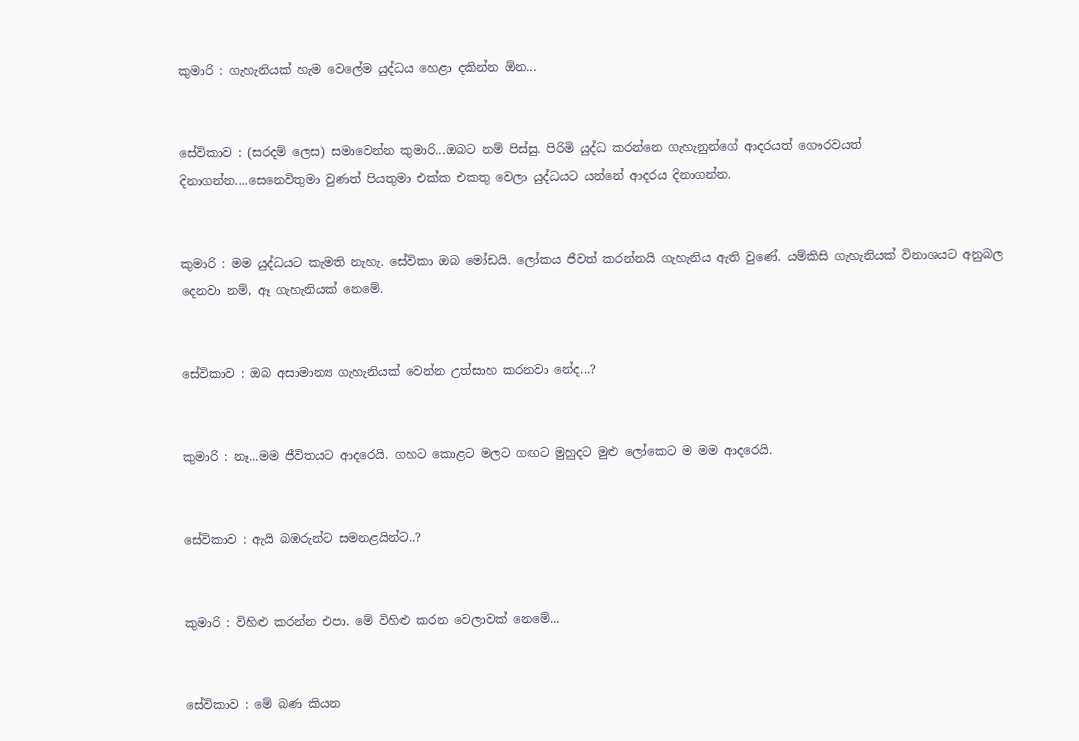කුමාරි : ගැහැනියක් හැම වෙලේම යුද්ධය හෙළා දකින්න ඕන...


සේවිකාව : (සරදම් ලෙස) සමාවෙන්න කුමාරි...ඔබට නම් පිස්සු. පිරිමි යුද්ධ කරන්නෙ ගැහැනුන්ගේ ආදරයත් ගෞරවයත් දිනාගන්න....සෙනෙවිතුමා වුණත් පියතුමා එක්ක එකතු වෙලා යුද්ධයට යන්නේ ආදරය දිනාගන්න.


කුමාරි : මම යුද්ධයට කැමති නැහැ. සේවිකා ඔබ මෝඩයි. ලෝකය ජීවත් කරන්නයි ගැහැනිය ඇති වුණේ. යම්කිසි ගැහැනියක් විනාශයට අනුබල දෙනවා නම්, ඈ ගැහැනියක් නෙමේ.


සේවිකාව : ඔබ අසාමාන්‍ය ගැහැනියක් වෙන්න උත්සාහ කරනවා නේද...?


කුමාරි : නෑ...මම ජීවිතයට ආදරෙයි. ගහට කොළට මලට ගඟට මුහුදට මුළු ලෝකෙට ම මම ආදරෙයි.


සේවිකාව : ඇයි බඹරුන්ට සමනළයින්ට..?


කුමාරි : විහිළු කරන්න එපා. මේ විහිළු කරන වෙලාවක් නෙමේ...


සේවිකාව : මේ බණ කියන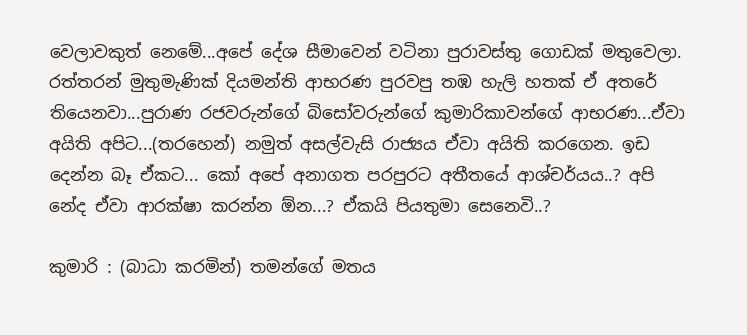වෙලාවකුත් නෙමේ...අපේ දේශ සීමාවෙන් වටිනා පුරාවස්තු ගොඩක් මතුවෙලා. රත්තරන් මුතුමැණික් දියමන්ති ආභරණ පුරවපු තඹ හැලි හතක් ඒ අතරේ තියෙනවා...පුරාණ රජවරුන්ගේ බිසෝවරුන්ගේ කුමාරිකාවන්ගේ ආභරණ...ඒවා අයිති අපිට...(තරහෙන්) නමුත් අසල්වැසි රාජ්‍යය ඒවා අයිති කරගෙන. ඉඩ දෙන්න බෑ ඒකට... කෝ අපේ අනාගත පරපුරට අතීතයේ ආශ්චර්යය..? අපි නේද ඒවා ආරක්ෂා කරන්න ඕන...? ඒකයි පියතුමා සෙනෙවි..?

කුමාරි : (බාධා කරමින්) තමන්ගේ මතය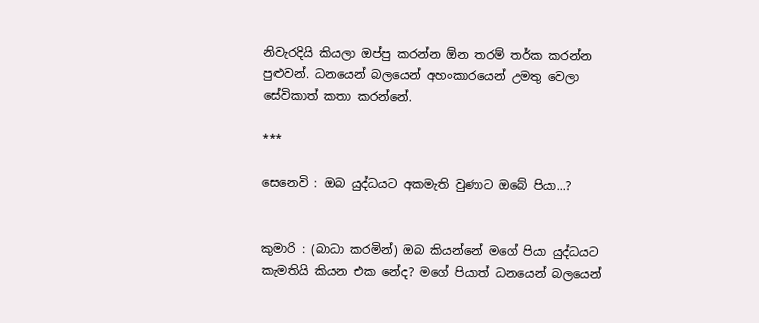නිවැරදියි කියලා ඔප්පු කරන්න ඕන තරම් තර්ක කරන්න පුළුවන්. ධනයෙන් බලයෙන් අහංකාරයෙන් උමතු වෙලා සේවිකාත් කතා කරන්නේ.

***

සෙනෙවි : ඔබ යුද්ධයට අකමැති වුණාට ඔබේ පියා...?


කුමාරි : (බාධා කරමින්) ඔබ කියන්නේ මගේ පියා යුද්ධයට කැමතියි කියන එක නේද? මගේ පියාත් ධනයෙන් බලයෙන්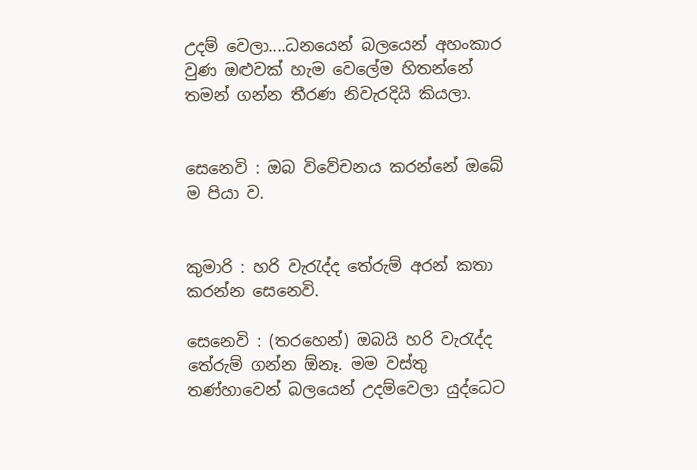උදම් වෙලා....ධනයෙන් බලයෙන් අහංකාර වුණ ඔළුවක් හැම වෙලේම හිතන්නේ තමන් ගන්න තීරණ නිවැරදියි කියලා.


සෙනෙවි : ඔබ විවේචනය කරන්නේ ඔබේ ම පියා ව.


කුමාරි : හරි වැරැද්ද තේරුම් අරන් කතා කරන්න සෙනෙවි.

සෙනෙවි : (තරහෙන්) ඔබයි හරි වැරැද්ද තේරුම් ගන්න ඕනෑ. මම වස්තු තණ්හාවෙන් බලයෙන් උදම්වෙලා යුද්ධෙට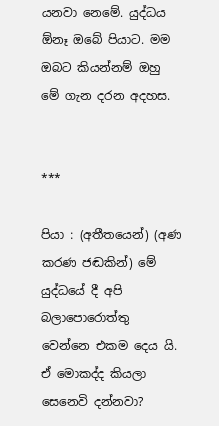යනවා නෙමේ. යුද්ධය ඕනෑ ඔබේ පියාට. මම ඔබට කියන්නම් ඔහු මේ ගැන දරන අදහස.


***

පියා : (අතීතයෙන්) (අණ කරණ ජඬකින්) මේ යුද්ධයේ දී අපි බලාපොරොත්තු වෙන්නෙ එකම දෙය යි. ඒ මොකද්ද කියලා සෙනෙවි දන්නවා?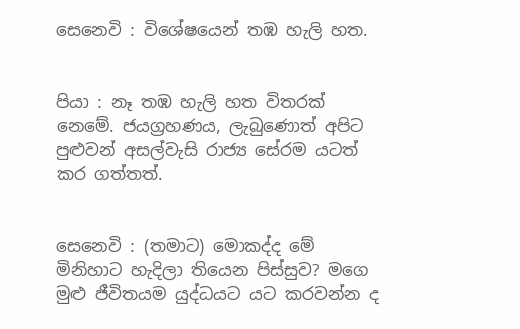සෙනෙවි : විශේෂයෙන් තඹ හැලි හත.


පියා : නෑ තඹ හැලි හත විතරක් නෙමේ. ජයග්‍රහණය, ලැබුණොත් අපිට පුළුවන් අසල්වැසි රාජ්‍ය සේරම යටත් කර ගත්තත්.


සෙනෙවි : (තමාට) මොකද්ද මේ මිනිහාට හැදිලා තියෙන පිස්සුව? මගෙ මුළු ජීවිතයම යුද්ධයට යට කරවන්න ද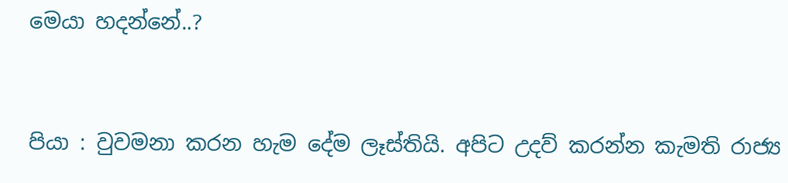මෙයා හදන්නේ..?


පියා : වුවමනා කරන හැම දේම ලෑස්තියි. අපිට උදව් කරන්න කැමති රාජ්‍ය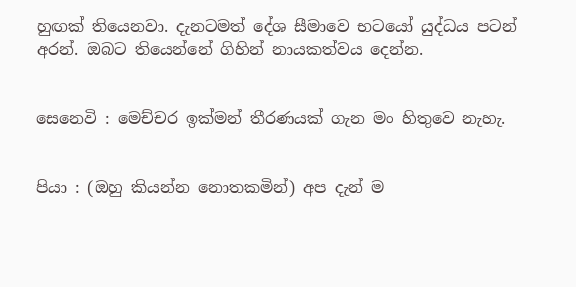හුඟක් තියෙනවා. දැනටමත් දේශ සීමාවෙ භටයෝ යුද්ධය පටන් අරන්. ඔබට තියෙන්නේ ගිහින් නායකත්වය දෙන්න.


සෙනෙවි : මෙච්චර ඉක්මන් තීරණයක් ගැන මං හිතුවෙ නැහැ.


පියා : (ඔහු කියන්න නොතකමින්) අප දැන් ම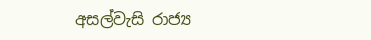අසල්වැසි රාජ්‍ය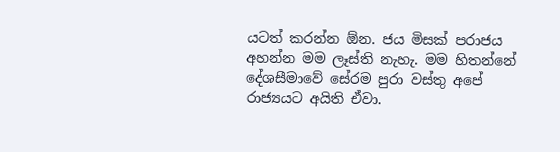යටත් කරන්න ඕන. ජය මිසක් පරාජය අහන්න මම ලෑස්ති නැහැ. මම හිතන්නේ දේශසීමාවේ සේරම පුරා වස්තු අපේ රාජ්‍යයට අයිති ඒවා.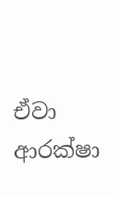ඒවා ආරක්ෂා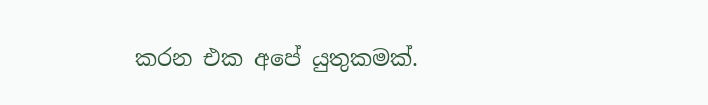කරන එක අපේ යුතුකමක්.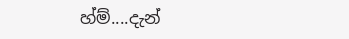හ්ම්....දැන්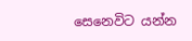සෙනෙවිට යන්න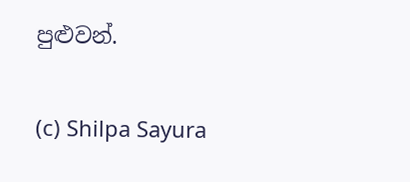පුළුවන්.

(c) Shilpa Sayura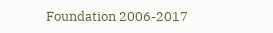Foundation 2006-2017